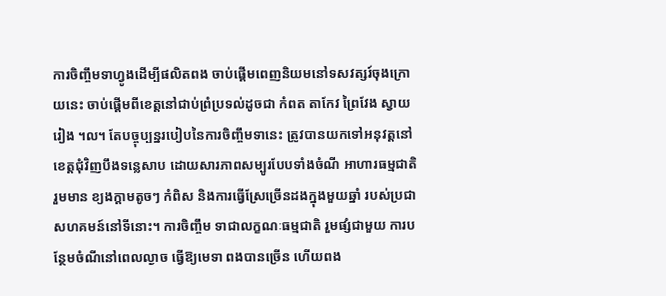ការចិញ្ចឹមទាហ្វូងដើម្បីផលិតពង ចាប់ផ្តើមពេញនិយមនៅទសវត្សរ៍ចុងក្រោយនេះ ចាប់ផ្តើមពីខេត្តនៅជាប់ព្រំប្រទល់ដូចជា កំពត តាកែវ ព្រៃវែង ស្វាយរៀង ។ល។ តែបច្ចុប្បន្នរបៀបនៃការចិញ្ចឹមទានេះ ត្រូវបានយកទៅអនុវត្តនៅខេត្តជុំវិញបឹងទន្លេសាប ដោយសារភាពសម្បូរបែបទាំងចំណី អាហារធម្មជាតិ រួមមាន ខ្យងក្តាមតូចៗ កំពិស និងការធ្វើស្រែច្រើនដងក្នុងមួយឆ្នាំ របស់ប្រជាសហគមន៍នៅទីនោះ។ ការចិញ្ចឹម ទាជាលក្ខណៈធម្មជាតិ រួមផ្សំជាមួយ ការបន្ថែមចំណីនៅពេលល្ងាច ធ្វើឱ្យមេទា ពងបានច្រើន ហើយពង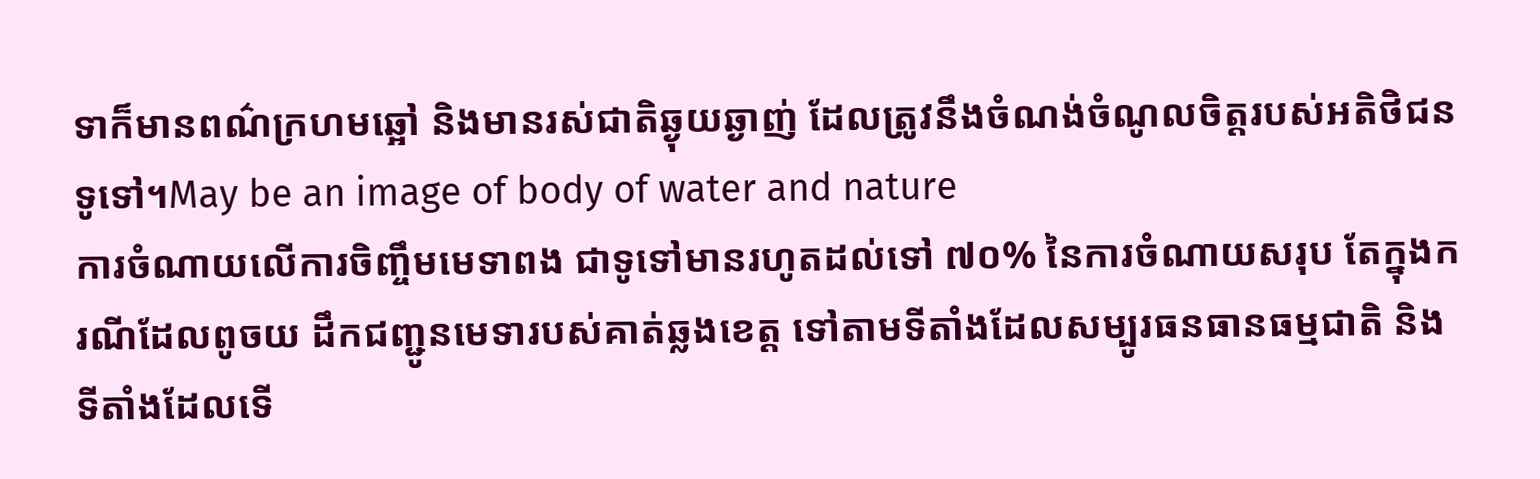ទាក៏មានពណ៌ក្រហមឆ្អៅ និងមានរស់ជាតិឆ្ងុយឆ្ងាញ់ ដែលត្រូវនឹងចំណង់ចំណូលចិត្តរបស់អតិថិជនទូទៅ។May be an image of body of water and nature
ការចំណាយលើការចិញ្ចឹមមេទាពង ជាទូទៅមានរហូតដល់ទៅ ៧០% នៃការចំណាយសរុប តែក្នុងករណីដែលពូចយ ដឹកជញ្ជូនមេទារបស់គាត់ឆ្លងខេត្ត ទៅតាមទីតាំងដែលសម្បូរធនធានធម្មជាតិ និងទីតាំងដែលទើ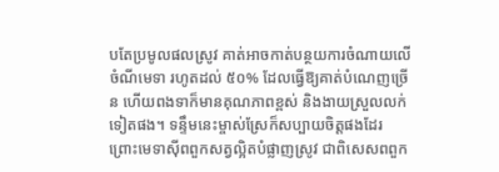បតែប្រមូលផលស្រូវ គាត់អាចកាត់បន្ថយការចំណាយលើចំណីមេទា រហូតដល់ ៥០% ដែលធ្វើឱ្យគាត់បំណេញច្រើន ហើយពងទាក៏មានគុណភាពខ្ពស់ និងងាយស្រួលលក់ទៀតផង។ ទន្ទឹមនេះម្ចាស់ស្រែក៏សប្បាយចិត្តផងដែរ ព្រោះមេទាស៊ីពពួកសត្វល្អិតបំផ្លាញស្រូវ ជាពិសេសពពួក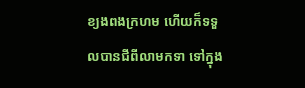ខ្យងពងក្រហម ហើយក៏ទទួលបានជីពីលាមកទា ទៅក្នុង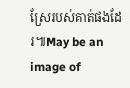ស្រែរបស់គាត់ផងដែរ៕May be an image of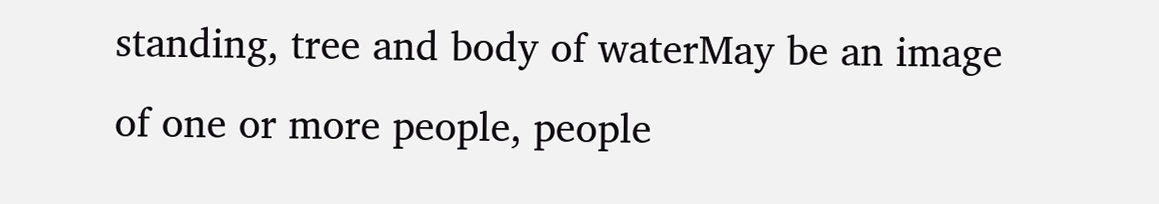standing, tree and body of waterMay be an image of one or more people, people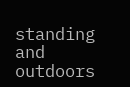standing and outdoors